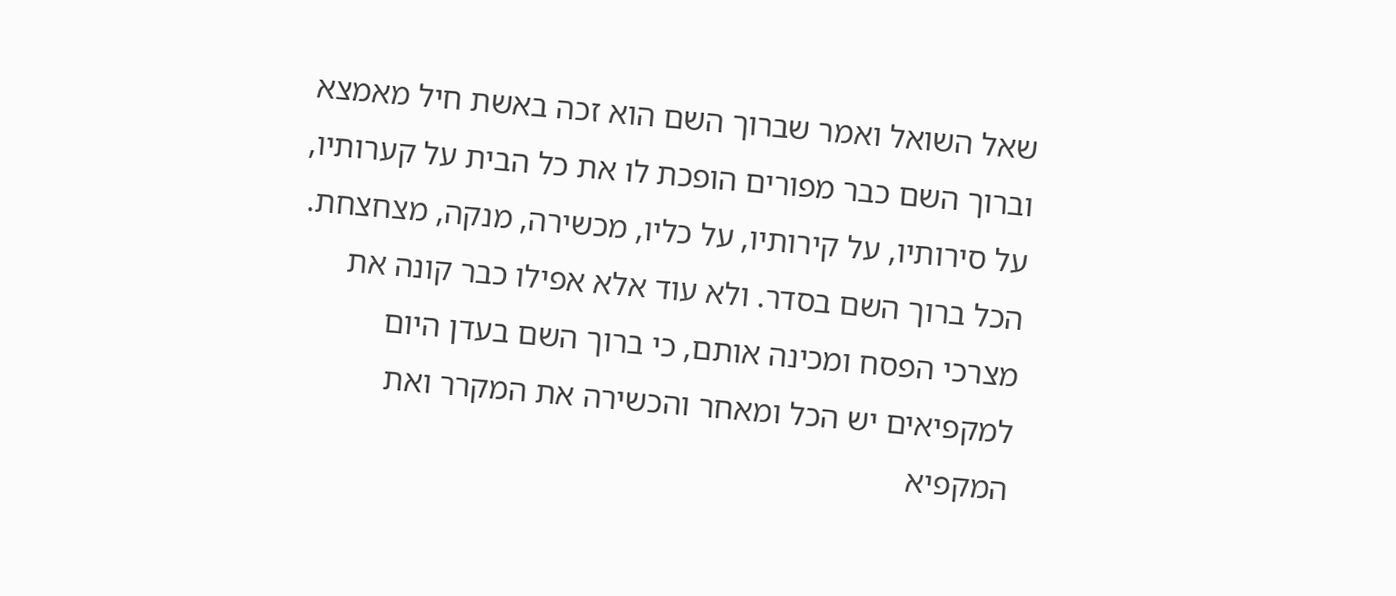שאל השואל ואמר שברוך השם הוא זכה באשת חיל מאמצא וברוך השם כבר מפורים הופכת לו את כל הבית על קערותיו, על סירותיו, על קירותיו, על כליו, מכשירה, מנקה, מצחצחת. הכל ברוך השם בסדר. ולא עוד אלא אפילו כבר קונה את מצרכי הפסח ומכינה אותם, כי ברוך השם בעדן היום למקפיאים יש הכל ומאחר והכשירה את המקרר ואת המקפיא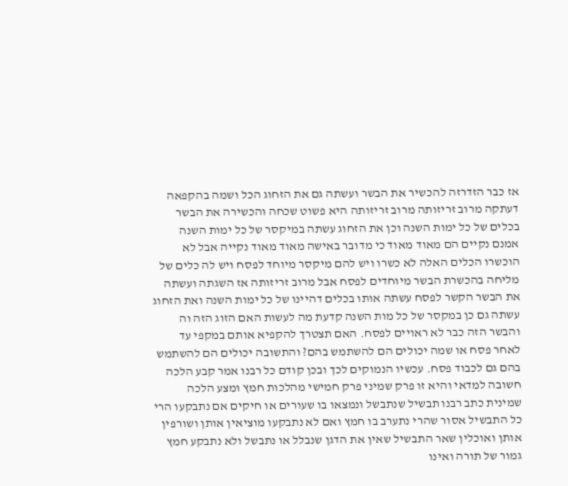אז כבר הזדרזה להכשיר את הבשר ועשתה גם את הזחוג הכל ושמה בהקפאה דעתקה מרוב זריזותה מרוב זריזותה היא פשוט שכחה והכשירה את הבשר בכלים של כל ימות השנה וכן את הזחוג עשתה במיקסר של כל ימות השנה אמנם נקיים הם מאוד מאוד כי מדובר באישה מאוד מאוד נקייה אבל לא הוכשרו הכלים האלה לא כשרו ויש להם מיקסר מיוחד לפסח ויש לה כלים של מליחה בהכשרת הבשר מיוחדים לפסח אבל מרוב זריזותה אז השגתה ועשתה את הבשר הקשר לפסח עשתה אותו בכלים דהיינו של כל ימות השנה ואת הזחוג עשתה גם כן במקסר של כל מות השנה קדעת מה לעשות האם הזוג הזה וה והבשר הזה כבר לא ראויים לפסח. האם תצטרך להקפיא אותם במקפי עד לאחר פסח או שמה יכולים הם להשתמש בהם? והתשובה יכולים הם להשתמש בהם גם לכבוד פסח. עכשיו הנמוקים לכך ובכן קודם כל רבנו אמר קבע הלכה חשובה למדאי והיא זו פרק שמיני פרק חמישי מהלכות חמץ ומצע הלכה שמינית כתב רבנו תבשיל שנתבשל ונמצאו בו שעורים או חיקים אם נתבקעו הרי כל התבשיל אסור שהרי נתערב בו חמץ ואם לא נתבקעו מוציאין אותן ושורפין אותן ואוכלין שאר התבשיל שאין את הדגן שנבלל או נתבשל ולא נתבקע חמץ גמור של תורה ואינו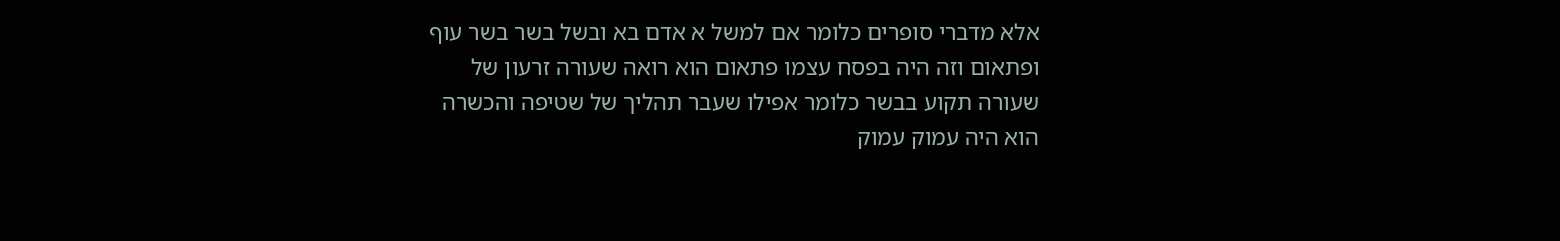אלא מדברי סופרים כלומר אם למשל א אדם בא ובשל בשר בשר עוף ופתאום וזה היה בפסח עצמו פתאום הוא רואה שעורה זרעון של שעורה תקוע בבשר כלומר אפילו שעבר תהליך של שטיפה והכשרה הוא היה עמוק עמוק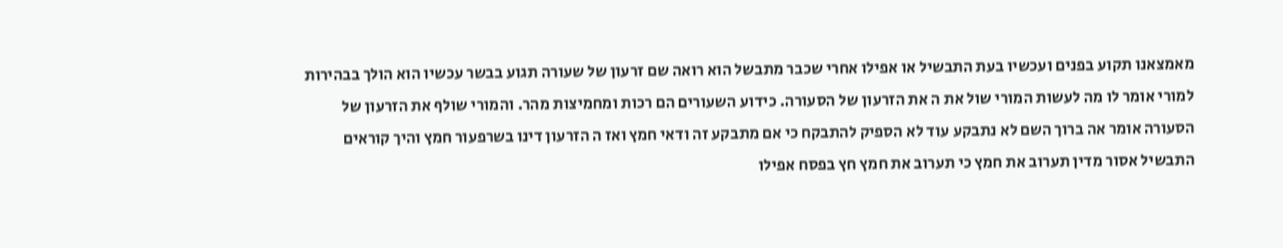מאמצאנו תקוע בפנים ועכשיו בעת התבשיל או אפילו אחרי שכבר מתבשל הוא רואה שם זרעון של שעורה תגוע בבשר עכשיו הוא הולך בבהירות למורי אומר לו מה לעשות המורי שול את ה את הזרעון של הסעורה. כידוע השעורים הם רכות ומחמיצות מהר. והמורי שולף את הזרעון של הסעורה אומר אה ברוך השם לא נתבקע עוד לא הספיק להתבקח כי אם מתבקע זה ודאי חמץ ואז ה הזרעון דינו בשרפעור חמץ והיך קוראים התבשיל אסור מדין תערוב את חמץ כי תערוב את חמץ חץ בפסח אפילו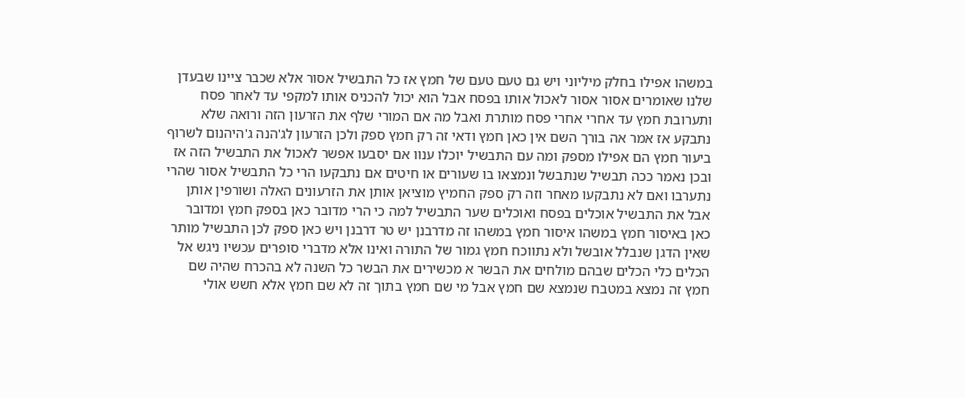במשהו אפילו בחלק מיליוני ויש גם טעם טעם של חמץ אז כל התבשיל אסור אלא שכבר ציינו שבעדן שלנו שאומרים אסור אסור לאכול אותו בפסח אבל הוא יכול להכניס אותו למקפי עד לאחר פסח ותערובת חמץ עד אחרי אחרי פסח מותרת ואבל מה אם המורי שלף את הזרעון הזה ורואה שלא נתבקע אז אמר אה בורך השם אין כאן חמץ ודאי זה רק חמץ ספק ולכן הזרעון לג'הנה ג'היהנום לשרוף ביעור חמץ הם אפילו מספק ומה עם התבשיל יוכלו ענוו אם יסבעו אפשר לאכול את התבשיל הזה אז ובכן נאמר ככה תבשיל שנתבשל ונמצאו בו שעורים או חיטים אם נתבקעו הרי כל התבשיל אסור שהרי נתערבו ואם לא נתבקעו מאחר וזה רק ספק החמיץ מוציאן אותן את הזרעונים האלה ושורפין אותן אבל את התבשיל אוכלים בפסח ואוכלים שער התבשיל למה כי הרי מדובר כאן בספק חמץ ומדובר כאן באיסור חמץ במשהו איסור חמץ במשהו זה מדרבנן יש טר דרבנן ויש כאן ספק לכן התבשיל מותר שאין הדגן שנבלל אובשל ולא נתווכח חמץ גמור של התורה ואינו אלא מדברי סופרים עכשיו ניגש אל הכלים כלי הכלים שבהם מולחים את הבשר א מכשירים את הבשר כל השנה לא בהכרח שהיה שם חמץ זה נמצא במטבח שנמצא שם חמץ אבל מי שם חמץ בתוך זה לא שם חמץ אלא חשש אולי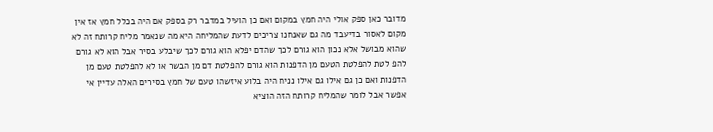מדובר כאן ספק אולי היה חמץ במקום ואם כן הועיל במדבר רק בספק אם היה בכלל חמץ אז אין מקום לאסור בדיעבד מה גם שאנחנו צריכים לדעת שהמליחה היא מה שנאמר מליח קרותח זה לא שהוא מבושל אלא נכון הוא גורם לכך שהדם יפלא הוא גורם לכך שיבלע בסיר אבל הוא לא גורם להפ לטת להפלטת הטעם מן הדפנות הוא גורם להפלטת דם מן הבשר או לא להפלטת טעם מן הדפנות ואם כן גם אילו גם אילו נניח היה בלוע איזשהו טעם של חמץ בסירים האלה עדיין אי אפשר אבל לומר שהמליח קרותח הזה הוציא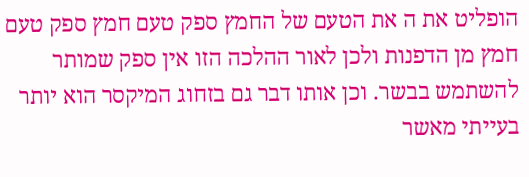הופליט את ה את הטעם של החמץ ספק טעם חמץ ספק טעם חמץ מן הדפנות ולכן לאור ההלכה הזו אין ספק שמותר להשתמש בבשר. וכן אותו דבר גם בזחוג המיקסר הוא יותר בעייתי מאשר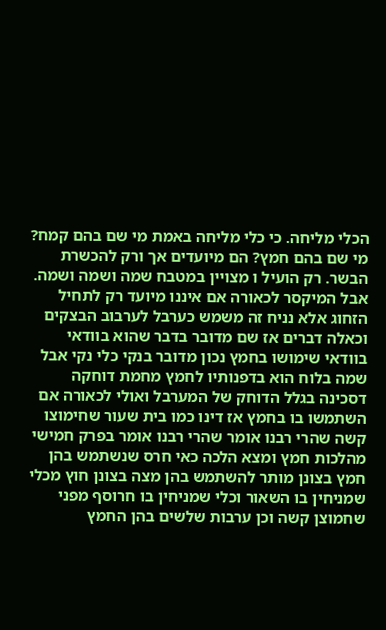הכלי מליחה. כי כלי מליחה באמת מי שם בהם קמח? מי שם בהם חמץ? הם מיועדים אך ורק להכשרת הבשר. רק הועיל ו מצויין במטבח שמה ושמה ושמה. אבל המיקסר לכאורה אם איננו מיועד רק לתחיל הזחוג אלא נניח זה משמש כערבל לערבוב הבצקים וכאלה דברים אז שם מדובר בדבר שהוא בוודאי בוודאי שימושו בחמץ נכון מדובר בנקי כלי נקי אבל שמה בלוח הוא בדפנותיו לחמץ מחמת דוחקה דסכינה בגלל הדוחק של המערבל ואולי לכאורה אם השתמשו בו בחמץ אז דינו כמו בית שעור שחימוצו קשה שהרי רבנו אומר שהרי רבנו אומר בפרק חמישי מהלכות חמץ ומצא הלכה כאי חרס שנשתמש בהן חמץ בצונן מותר להשתמש בהן מצה בצונן חוץ מכלי שמניחין בו השאור וכלי שמניחין בו חרוסף מפני שחמוצן קשה וכן ערבות שלשים בהן החמץ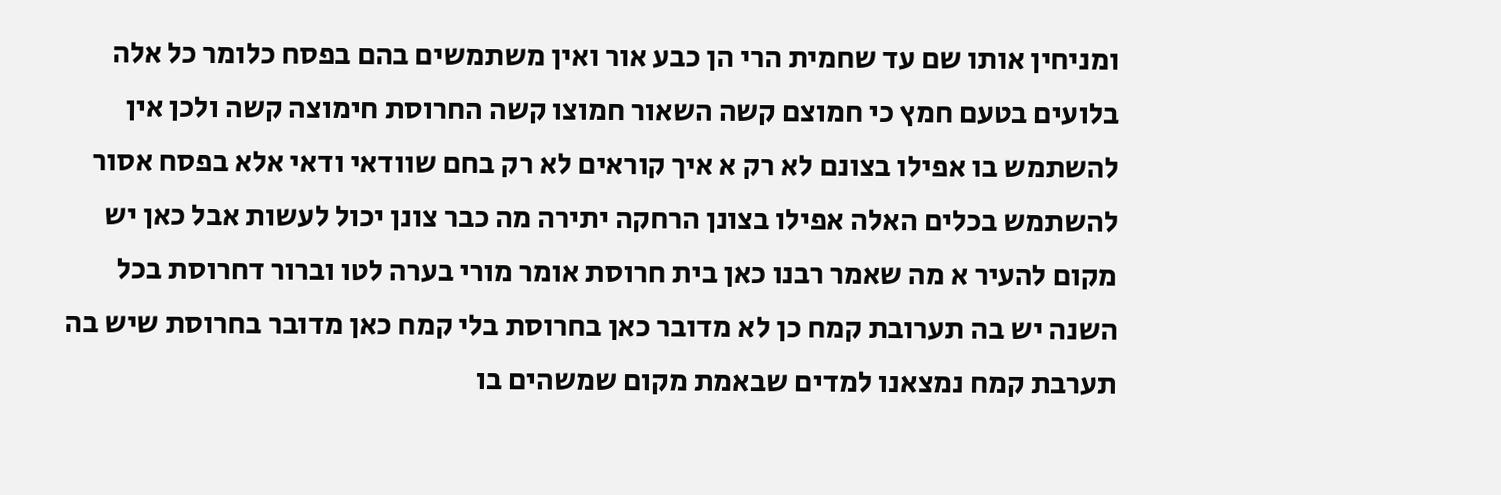ומניחין אותו שם עד שחמית הרי הן כבע אור ואין משתמשים בהם בפסח כלומר כל אלה בלועים בטעם חמץ כי חמוצם קשה השאור חמוצו קשה החרוסת חימוצה קשה ולכן אין להשתמש בו אפילו בצונם לא רק א איך קוראים לא רק בחם שוודאי ודאי אלא בפסח אסור להשתמש בכלים האלה אפילו בצונן הרחקה יתירה מה כבר צונן יכול לעשות אבל כאן יש מקום להעיר א מה שאמר רבנו כאן בית חרוסת אומר מורי בערה לטו וברור דחרוסת בכל השנה יש בה תערובת קמח כן לא מדובר כאן בחרוסת בלי קמח כאן מדובר בחרוסת שיש בה תערבת קמח נמצאנו למדים שבאמת מקום שמשהים בו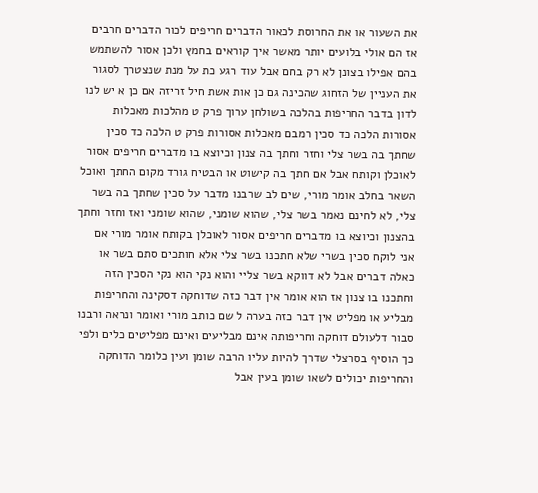את השעור או את החרוסת לכאור הדברים חריפים לכור הדברים חרבים אז הם אולי בלועים יותר מאשר איך קוראים בחמץ ולכן אסור להשתמש בהם אפילו בצונן לא רק בחם אבל עוד רגע כת על מנת שנצטרך לסגור את העניין של הזחוג שהכינה גם כן אות אשת חיל זריזה אם כן א יש לנו לדון בדבר החריפות בהלכה בשולחן ערוך פרק ט מהלכות מאכלות אסורות הלכה כד סכין רמבם מאכלות אסורות פרק ט הלכה כד סכין שחתך בה בשר צלי וחזר וחתך בה צנון וכיוצא בו מדברים חריפים אסור לאוכלן וקותח אבל אם חתך בה קישוט או הבטיח גורד מקום החתך ואוכל השאר בחלב אומר מורי, שים לב שרבנו מדבר על סכין שחתך בה בשר צלי, לא לחינם נאמר בשר צלי, שהוא שומני, שהוא שומני ואז וחזר וחתך בהצנון וכיוצא בו מדברים חריפים אסור לאוכלן בקותח אומר מורי אם אני לוקח סכין בשרי שלא חתכנו בשר צלי אלא חותכים סתם בשר או כאלה דברים אבל לא דווקא בשר צליי והוא נקי הוא נקי הסכין הזה וחתכנו בו צנון אז הוא אומר אין דבר כזה שדוחקה דסקינה והחריפות מבליע או מפליט אין דבר כזה בערה ל שם כותב מורי ואומר ונראה ורבנו סבור דלעולם דוחקה וחריפותה אינם מבליעים ואינם מפליטים כלים ולפי כך הוסיף בסרצלי שדרך להיות עליו הרבה שומן ועין כלומר הדוחקה והחריפות יכולים לשאו שומן בעין אבל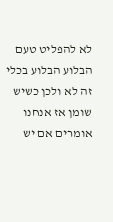לא להפליט טעם הבלוע הבלוע בכלי זה לא ולכן כשיש שומן אז אנחנו אומרים אם יש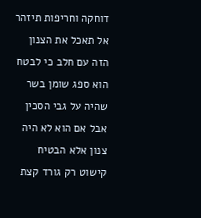דוחקה וחריפות תיזהר אל תאכל את הצנון הזה עם חלב כי לבטח הוא ספג שומן בשר שהיה על גבי הסכין אבל אם הוא לא היה צנון אלא הבטיח קישוט רק גורד קצת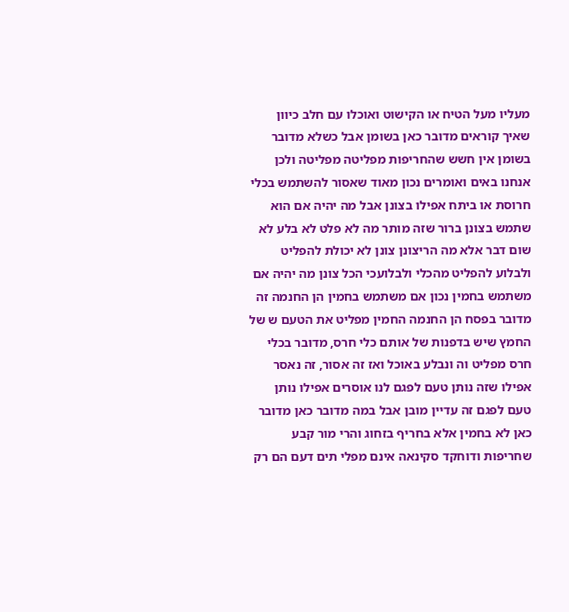מעליו מעל הטיח או הקישוט ואוכלו עם חלב כיוון שאיך קוראים מדובר כאן בשומן אבל כשלא מדובר בשומן אין חשש שהחריפות מפליטה מפליטה ולכן אנחנו באים ואומרים נכון מאוד שאסור להשתמש בכלי חרוסת או ביתח אפילו בצונן אבל מה יהיה אם הוא שתמש בצונן ברור שזה מותר מה לא פלט לא בלע לא שום דבר אלא מה הריצונן צונן לא יכולת להפליט ולבלוע להפליט מהכלי ולבלועכי הכל צונן מה יהיה אם משתמש בחמין נכון אם משתמש בחמין הן החנמה זה מדובר בפסח הן החנמה החמין מפליט את הטעם ש של החמץ שיש בדפנות של אותם כלי חרס, מדובר בכלי חרס מפליט וה ונבלע באוכל ואז זה אסור, זה נאסר אפילו שזה נותן טעם לפגם לנו אוסרים אפילו נותן טעם לפגם זה עדיין מובן אבל במה מדובר כאן מדובר כאן לא בחמין אלא בחריף בזחוג והרי מור קבע שחריפות ודוחקד סקינאה אינם מפלי תים דעם הם רק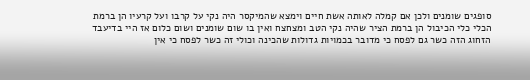סופגים שומנים ולכן אם קמלה לאותה אשת חיים וימצא שהמיקסר היה נקי על קרבו ועל קרעיו הן ברמת הכלי כלי הכיבול הן ברמת הציר שהיה נקי הטב ומצחצח ואין בו שום שומנים ושום כלום אז היי בדיעבד הזחוג הזה כשר גם לפסח כי מדובר בכמויות גדולות שהכינה וכולי זה כשר לפסח כי אין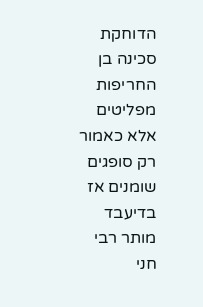הדוחקת סכינה בן החריפות מפליטים אלא כאמור רק סופגים שומנים אז בדיעבד מותר רבי חני